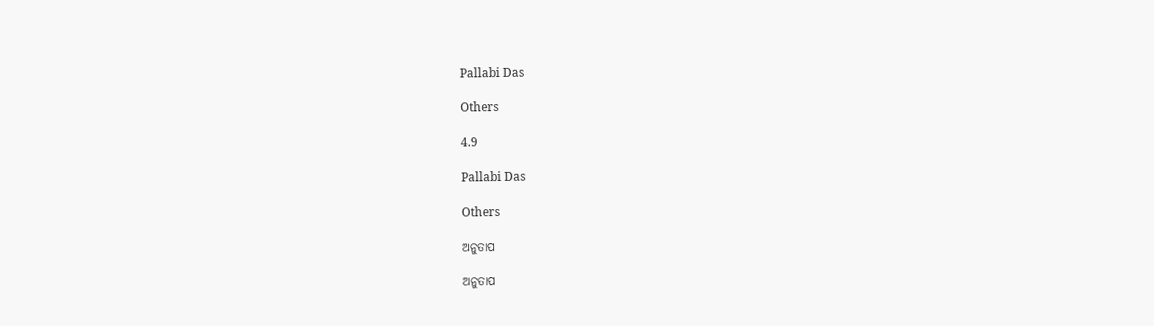Pallabi Das

Others

4.9

Pallabi Das

Others

ଅନୁତାପ

ଅନୁତାପ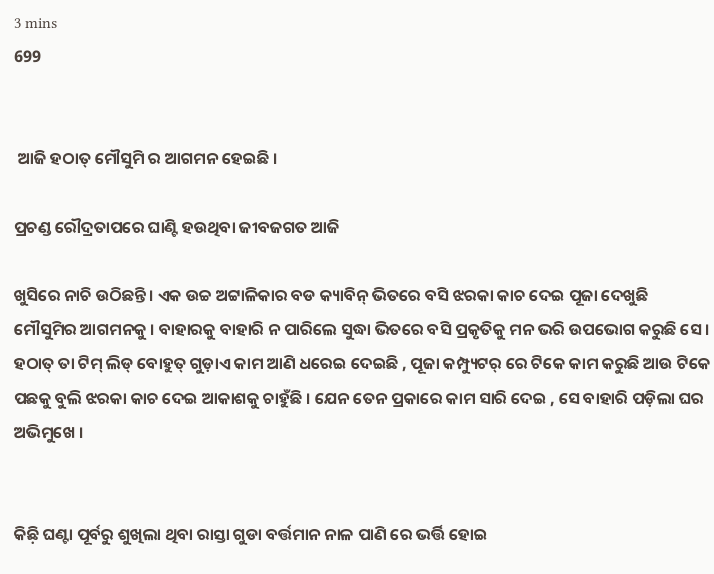3 mins
699


 ଆଜି ହଠାତ୍ ମୌସୁମି ର ଆଗମନ ହେଇଛି ।

ପ୍ରଚଣ୍ଡ ରୌଦ୍ରତାପରେ ଘାଣ୍ଟି ହଉଥିବା ଜୀବଜଗତ ଆଜି

ଖୁସିରେ ନାଚି ଉଠିଛନ୍ତି । ଏକ ଉଚ୍ଚ ଅଟ୍ଟାଳିକାର ବଡ କ୍ୟାବିନ୍ ଭିତରେ ବସି ଝରକା କାଚ ଦେଇ ପୂଜା ଦେଖୁଛି ମୌସୁମିର ଆଗମନକୁ । ବାହାରକୁ ବାହାରି ନ ପାରିଲେ ସୁଦ୍ଧା ଭିତରେ ବସି ପ୍ରକୃତିକୁ ମନ ଭରି ଉପଭୋଗ କରୁଛି ସେ । ହଠାତ୍ ତା ଟିମ୍ ଲିଡ୍ ବୋହୁତ୍ ଗୁଡ଼ାଏ କାମ ଆଣି ଧରେଇ ଦେଇଛି , ପୂଜା କମ୍ପ୍ୟୁଟର୍ ରେ ଟିକେ କାମ କରୁଛି ଆଉ ଟିକେ ପଛକୁ ବୁଲି ଝରକା କାଚ ଦେଇ ଆକାଶକୁ ଚାହୁଁଛି । ଯେନ ତେନ ପ୍ରକାରେ କାମ ସାରି ଦେଇ , ସେ ବାହାରି ପଡ଼ିଲା ଘର ଅଭିମୁଖେ ।


କିଛ଼ି ଘଣ୍ଟା ପୂର୍ବରୁ ଶୁଖିଲା ଥିବା ରାସ୍ତା ଗୁଡା ବର୍ତ୍ତମାନ ନାଳ ପାଣି ରେ ଭର୍ତ୍ତି ହୋଇ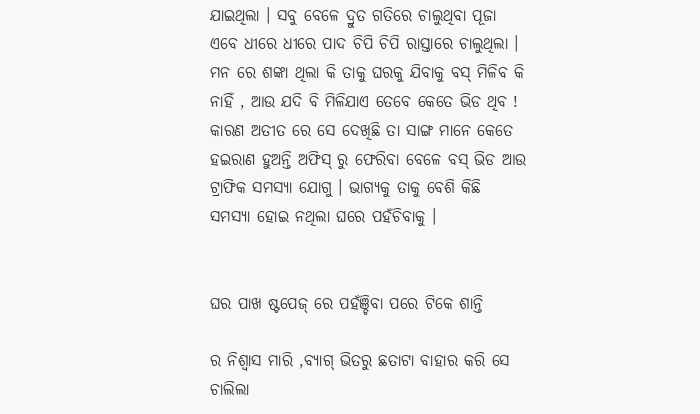ଯାଇଥିଲା । ସବୁ ବେଳେ ଦ୍ରୁତ ଗତିରେ ଚାଲୁଥିବା ପୂଜା ଏବେ ଧୀରେ ଧୀରେ ପାଦ ଚିପି ଚିପି ରାସ୍ତାରେ ଚାଲୁଥିଲା । ମନ ରେ ଶଙ୍କା ଥିଲା କି ତାକୁ ଘରକୁ ଯିବାକୁ ବସ୍ ମିଳିବ କି ନାହିଁ , ଆଉ ଯଦି ବି ମିଳିଯାଏ ତେବେ କେତେ ଭିଡ ଥିବ ! କାରଣ ଅତୀତ ରେ ସେ ଦେଖିଛି ତା ସାଙ୍ଗ ମାନେ କେତେ ହଇରାଣ ହୁଅନ୍ତି ଅଫିସ୍ ରୁ ଫେରିବା ବେଳେ ବସ୍ ଭିଡ ଆଉ ଟ୍ରାଫିକ ସମସ୍ୟା ଯୋଗୁ । ଭାଗ୍ଯକୁ ତାକୁ ବେଶି କିଛି ସମସ୍ୟା ହୋଇ ନଥିଲା ଘରେ ପହଁଚିବାକୁ ।


ଘର ପାଖ ଷ୍ଟପେଜ୍ ରେ ପହଁଞ୍ଚିବା ପରେ ଟିକେ ଶାନ୍ତି

ର ନିଶ୍ଵାସ ମାରି ,ବ୍ୟାଗ୍ ଭିତରୁ ଛତାଟା ବାହାର କରି ସେ ଚାଲିଲା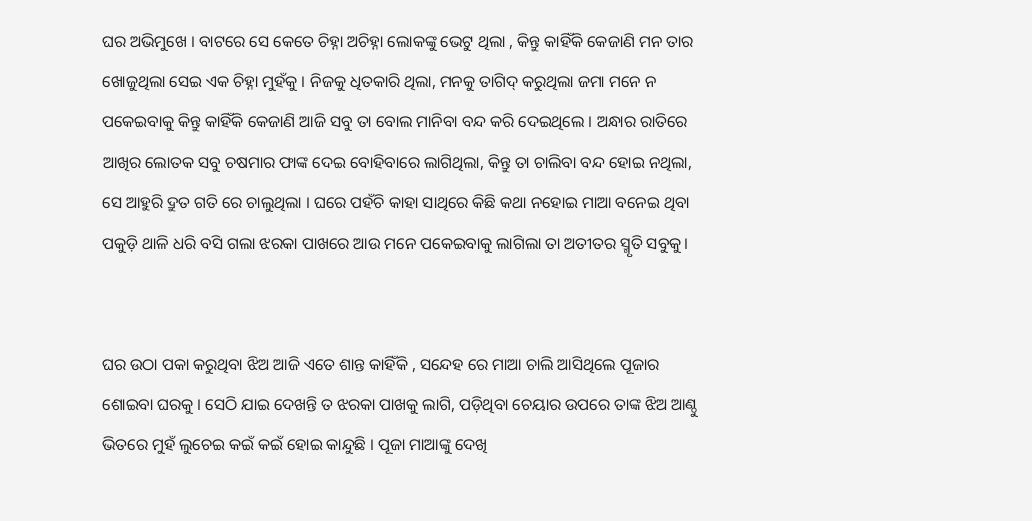ଘର ଅଭିମୁଖେ । ବାଟରେ ସେ କେତେ ଚିହ୍ନା ଅଚିହ୍ନା ଲୋକଙ୍କୁ ଭେଟୁ ଥିଲା , କିନ୍ତୁ କାହିଁକି କେଜାଣି ମନ ତାର ଖୋଜୁଥିଲା ସେଇ ଏକ ଚିହ୍ନା ମୁହଁକୁ । ନିଜକୁ ଧିତକାରି ଥିଲା, ମନକୁ ତାଗିଦ୍ କରୁଥିଲା ଜମା ମନେ ନ ପକେଇବାକୁ କିନ୍ତୁ କାହିଁକି କେଜାଣି ଆଜି ସବୁ ତା ବୋଲ ମାନିବା ବନ୍ଦ କରି ଦେଇଥିଲେ । ଅନ୍ଧାର ରାତିରେ ଆଖିର ଲୋତକ ସବୁ ଚଷମାର ଫାଙ୍କ ଦେଇ ବୋହିବାରେ ଲାଗିଥିଲା, କିନ୍ତୁ ତା ଚାଲିବା ବନ୍ଦ ହୋଇ ନଥିଲା, ସେ ଆହୁରି ଦ୍ରୁତ ଗତି ରେ ଚାଲୁଥିଲା । ଘରେ ପହଁଚି କାହା ସାଥିରେ କିଛି କଥା ନହୋଇ ମାଆ ବନେଇ ଥିବା ପକୁଡ଼ି ଥାଳି ଧରି ବସି ଗଲା ଝରକା ପାଖରେ ଆଉ ମନେ ପକେଇବାକୁ ଲାଗିଲା ତା ଅତୀତର ସ୍ମୃତି ସବୁକୁ।


ଘର ଉଠା ପକା କରୁଥିବା ଝିଅ ଆଜି ଏତେ ଶାନ୍ତ କାହିଁକି , ସନ୍ଦେହ ରେ ମାଆ ଚାଲି ଆସିଥିଲେ ପୂଜାର ଶୋଇବା ଘରକୁ । ସେଠି ଯାଇ ଦେଖନ୍ତି ତ ଝରକା ପାଖକୁ ଲାଗି, ପଡ଼ିଥିବା ଚେୟାର ଉପରେ ତାଙ୍କ ଝିଅ ଆଣ୍ଠୁ ଭିତରେ ମୁହଁ ଲୁଚେଇ କଇଁ କଇଁ ହୋଇ କାନ୍ଦୁଛି । ପୂଜା ମାଆଙ୍କୁ ଦେଖି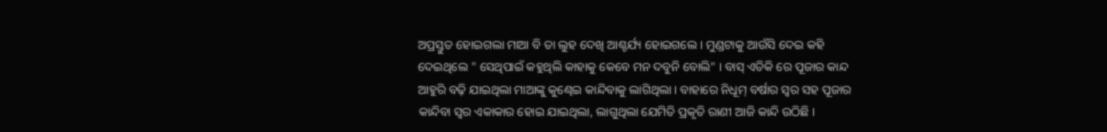ଅପ୍ରସ୍ତୁତ ହୋଇଗଲା ମାଆ ବି ତା ଲୁହ ଦେଖି ଆଶ୍ଚର୍ଯ୍ୟ ହୋଇଗଲେ । ମୁଣ୍ଡଟାକୁ ଆଉଁସି ଦେଇ କହି ଦେଇଥିଲେ " ସେଥିପାଇଁ କହୁଥିଲି କାହାକୁ କେବେ ମନ ଦବୁନି ବୋଲି" । ବାସ୍ ଏତିକି ରେ ପୂଜାର କାନ୍ଦ ଆହୁରି ବଢ଼ି ଯାଇଥିଲା ମାଆଙ୍କୁ କୁଣ୍ଢେଇ କାନ୍ଦିବାକୁ ଲାଗିଥିଲା । ବାହାରେ ନିଧୂମ୍ ବର୍ଷାର ସ୍ଵର ସହ ପୂଜାର କାନ୍ଦିବା ସ୍ଵର ଏକାକାର ହୋଇ ଯାଇଥିଲା, ଲାଗୁଥିଲା ଯେମିତି ପ୍ରକୃତି ରାଣୀ ଆଜି କାନ୍ଦି ଉଠିଛି ।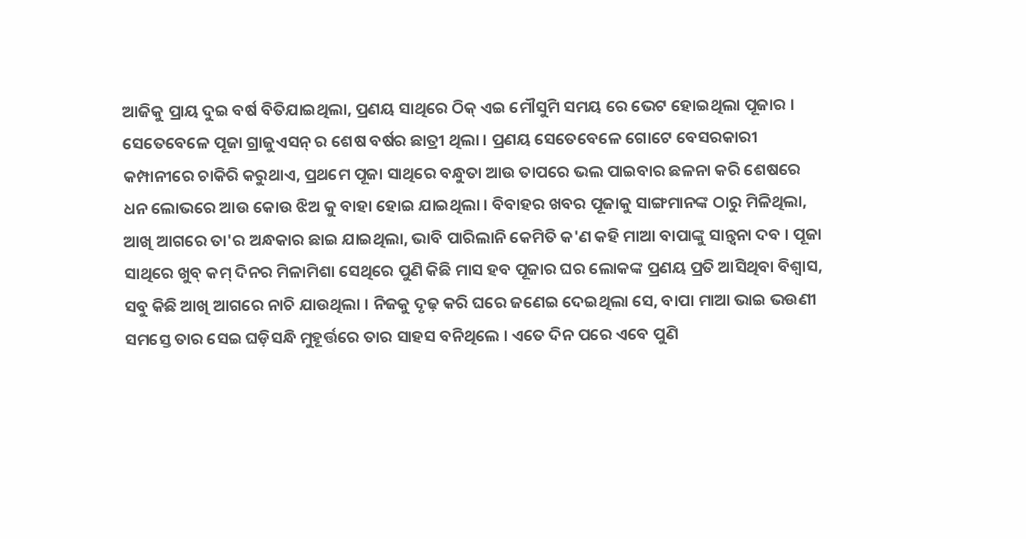ଆଜିକୁ ପ୍ରାୟ ଦୁଇ ବର୍ଷ ବିତିଯାଇଥିଲା, ପ୍ରଣୟ ସାଥିରେ ଠିକ୍ ଏଇ ମୌସୁମି ସମୟ ରେ ଭେଟ ହୋଇଥିଲା ପୂଜାର । ସେତେବେଳେ ପୂଜା ଗ୍ରାଜୁଏସନ୍ ର ଶେଷ ବର୍ଷର ଛାତ୍ରୀ ଥିଲା । ପ୍ରଣୟ ସେତେବେଳେ ଗୋଟେ ବେସରକାରୀ କମ୍ପାନୀରେ ଚାକିରି କରୁଥାଏ, ପ୍ରଥମେ ପୂଜା ସାଥିରେ ବନ୍ଧୁତା ଆଉ ତାପରେ ଭଲ ପାଇବାର ଛଳନା କରି ଶେଷରେ ଧନ ଲୋଭରେ ଆଉ କୋଉ ଝିଅ କୁ ବାହା ହୋଇ ଯାଇଥିଲା । ବିବାହର ଖବର ପୂଜାକୁ ସାଙ୍ଗମାନଙ୍କ ଠାରୁ ମିଳିଥିଲା, ଆଖି ଆଗରେ ତା'ର ଅନ୍ଧକାର ଛାଇ ଯାଇଥିଲା, ଭାବି ପାରିଲାନି କେମିତି କ'ଣ କହି ମାଆ ବାପାଙ୍କୁ ସାନ୍ତ୍ଵନା ଦବ । ପୂଜା ସାଥିରେ ଖୁବ୍ କମ୍ ଦିନର ମିଳାମିଶା ସେଥିରେ ପୁଣି କିଛି ମାସ ହବ ପୂଜାର ଘର ଲୋକଙ୍କ ପ୍ରଣୟ ପ୍ରତି ଆସିଥିବା ବିଶ୍ବାସ, ସବୁ କିଛି ଆଖି ଆଗରେ ନାଚି ଯାଉଥିଲା । ନିଜକୁ ଦୃଢ଼ କରି ଘରେ ଜଣେଇ ଦେଇଥିଲା ସେ, ବାପା ମାଆ ଭାଇ ଭଉଣୀ ସମସ୍ତେ ତାର ସେଇ ଘଡ଼ିସନ୍ଧି ମୁହୂର୍ତ୍ତରେ ତାର ସାହସ ବନିଥିଲେ । ଏତେ ଦିନ ପରେ ଏବେ ପୁଣି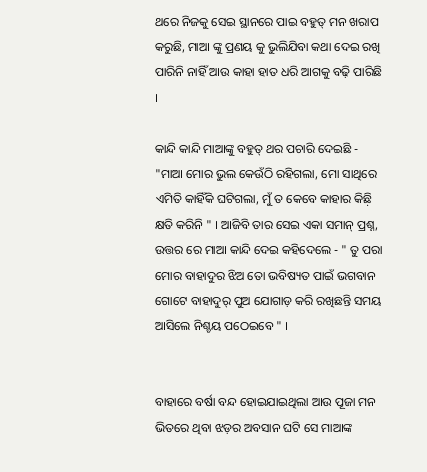ଥରେ ନିଜକୁ ସେଇ ସ୍ଥାନରେ ପାଇ ବହୁତ୍ ମନ ଖରାପ କରୁଛି, ମାଆ ଙ୍କୁ ପ୍ରଣୟ କୁ ଭୁଲିଯିବା କଥା ଦେଇ ରଖି ପାରିନି ନାହିଁ ଆଉ କାହା ହାତ ଧରି ଆଗକୁ ବଢ଼ି ପାରିଛି ।

କାନ୍ଦି କାନ୍ଦି ମାଆଙ୍କୁ ବହୁତ୍ ଥର ପଚାରି ଦେଇଛି - "ମାଆ ମୋର ଭୁଲ କେଉଁଠି ରହିଗଲା, ମୋ ସାଥିରେ ଏମିତି କାହିଁକି ଘଟିଗଲା, ମୁଁ ତ କେବେ କାହାର କିଛ଼ି କ୍ଷତି କରିନି " । ଆଜିବି ତାର ସେଇ ଏକା ସମାନ୍ ପ୍ରଶ୍ନ, ଉତ୍ତର ରେ ମାଆ କାନ୍ଦି ଦେଇ କହିଦେଲେ - " ତୁ ପରା ମୋର ବାହାଦୁର ଝିଅ ତୋ ଭବିଷ୍ୟତ ପାଇଁ ଭଗବାନ ଗୋଟେ ବାହାଦୁର୍ ପୁଅ ଯୋଗାଡ଼ କରି ରଖିଛନ୍ତି ସମୟ ଆସିଲେ ନିଶ୍ଚୟ ପଠେଇବେ " ।


ବାହାରେ ବର୍ଷା ବନ୍ଦ ହୋଇଯାଇଥିଲା ଆଉ ପୂଜା ମନ ଭିତରେ ଥିବା ଝଡ଼ର ଅବସାନ ଘଟି ସେ ମାଆଙ୍କ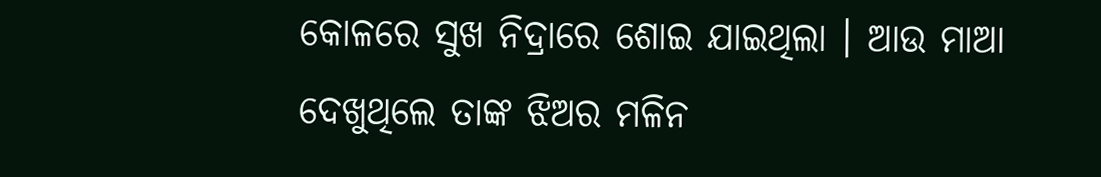କୋଳରେ ସୁଖ ନିଦ୍ରାରେ ଶୋଇ ଯାଇଥିଲା । ଆଉ ମାଆ ଦେଖୁଥିଲେ ତାଙ୍କ ଝିଅର ମଳିନ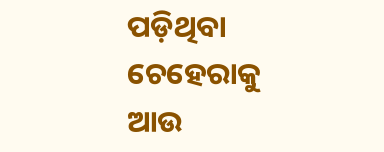ପଡ଼ିଥିବା ଚେହେରାକୁ ଆଉ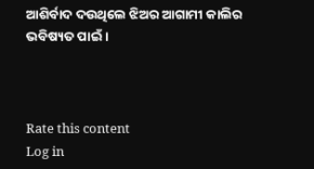ଆଶିର୍ବାଦ ଦଉଥିଲେ ଝିଅର ଆଗାମୀ କାଲିର ଭବିଷ୍ୟତ ପାଇଁ ।



Rate this content
Log in